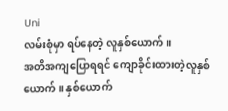Uni
လမ်းစုံမှာ ရပ်နေတဲ့ လူနှစ်ယောက် ။
အတိအကျပြောရရင် ကျောခိုင်းထားတဲ့လူနှစ်ယောက်။ နှစ်ယောက်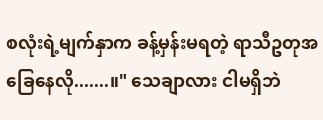စလုံးရဲ့မျက်နှာက ခန့်မှန်းမရတဲ့ ရာသီဥတုအခြေနေလို.......။" သေချာလား ငါမရှိဘဲ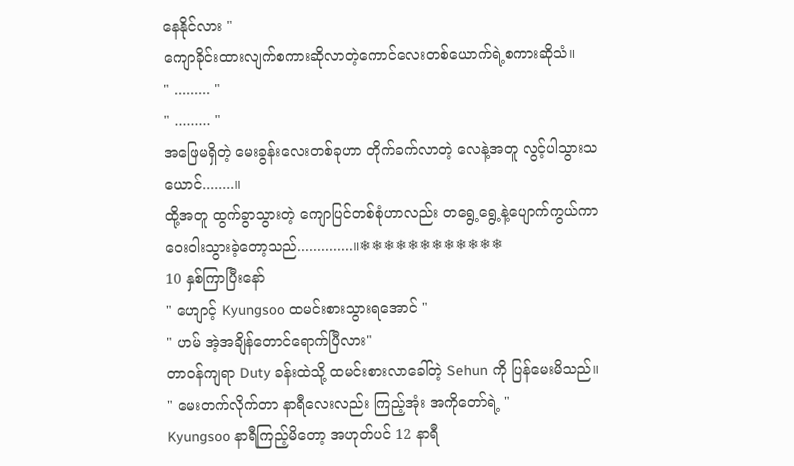နေနိုင်လား "
ကျောခိုင်းထားလျက်စကားဆိုလာတဲ့ကောင်လေးတစ်ယောက်ရဲ့စကားဆိုသံ။
" ......... "
" ......... "
အဖြေမရှိတဲ့ မေးခွန်းလေးတစ်ခုဟာ တိုက်ခက်လာတဲ့ လေနဲ့အတူ လွင့်ပါသွားသယောင်........။
ထို့အတူ ထွက်ခွာသွားတဲ့ ကျောပြင်တစ်စုံဟာလည်း တရွေ့ရွေ့နဲ့ပျောက်ကွယ်ကာ ဝေးဝါးသွားခဲ့တော့သည်..............။❄❄❄❄❄❄❄❄❄❄❄❄
10 နှစ်ကြာပြီးနော်
" ဟျောင့် Kyungsoo ထမင်းစားသွားရအောင် "
" ဟမ် အဲ့အချိန်တောင်ရောက်ပြီလား"
တာဝန်ကျရာ Duty ခန်းထဲသို့ ထမင်းစားလာခေါ်တဲ့ Sehun ကို ပြန်မေးမိသည်။
" မေးတက်လိုက်တာ နာရီလေးလည်း ကြည့်အုံး အကိုတော်ရဲ့ "
Kyungsoo နာရီကြည့်မိတော့ အဟုတ်ပင် 12 နာရီ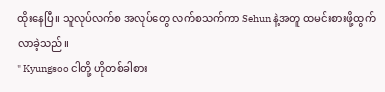ထိုးနေပြီ။ သူလုပ်လက်စ အလုပ်တွေ လက်စသက်ကာ Sehun နဲ့အတူ ထမင်းစားဖို့ထွက်လာခဲ့သည်။
" Kyungsoo ငါတို့ ဟိုတစ်ခါစား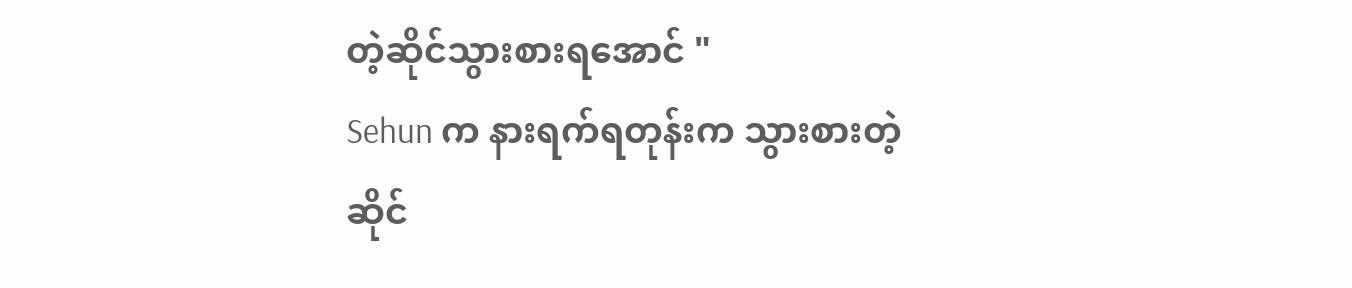တဲ့ဆိုင်သွားစားရအောင် "
Sehun က နားရက်ရတုန်းက သွားစားတဲ့ဆိုင်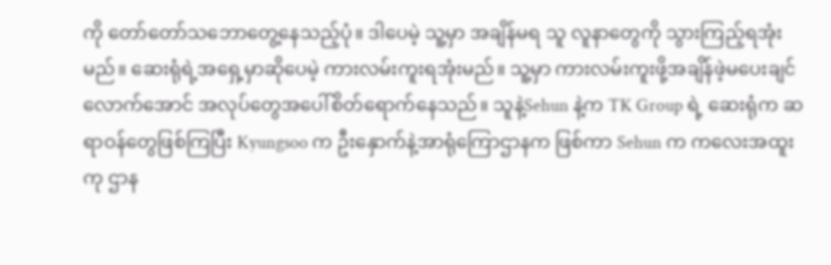ကို တော်တော်သဘောတွေ့နေသည့်ပုံ။ ဒါပေမဲ့ သူ့မှာ အချိန်မရ သူ လူနာတွေကို သွားကြည့်ရအုံးမည်။ ဆေးရုံရဲ့အရှေ့မှာဆိုပေမဲ့ ကားလမ်းကူးရအုံးမည်။ သူ့မှာ ကားလမ်းကူးဖို့အချိန်ဖဲ့မပေးချင်လောက်အောင် အလုပ်တွေအပေါ်စိတ်ရောက်နေသည်။ သူနဲ့Sehun နဲ့က TK Group ရဲ့ ဆေးရုံက ဆရာဝန်တွေဖြစ်ကြပြီး Kyungsoo က ဦးနှောက်နဲ့အာရုံကြောဌာနက ဖြစ်ကာ Sehun က ကလေးအထူးကု ဌာန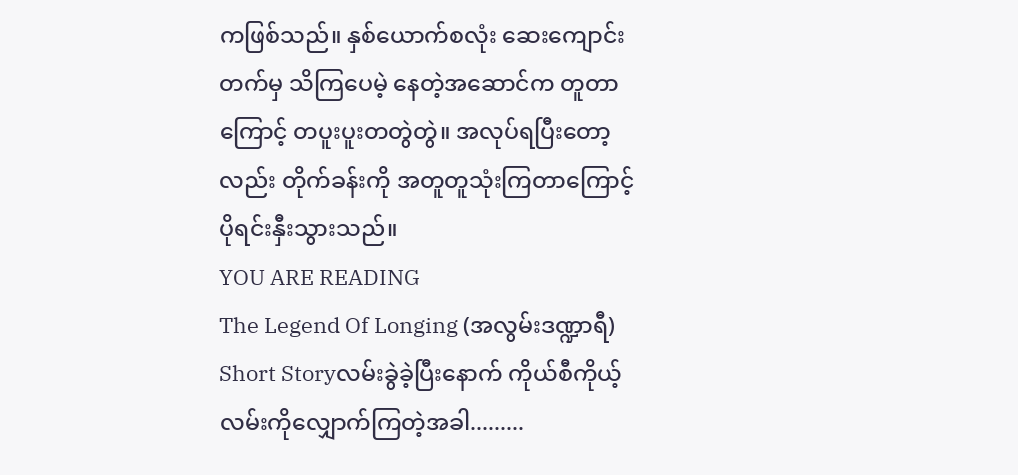ကဖြစ်သည်။ နှစ်ယောက်စလုံး ဆေးကျောင်းတက်မှ သိကြပေမဲ့ နေတဲ့အဆောင်က တူတာကြောင့် တပူးပူးတတွဲတွဲ။ အလုပ်ရပြီးတော့လည်း တိုက်ခန်းကို အတူတူသုံးကြတာကြောင့် ပိုရင်းနှီးသွားသည်။
YOU ARE READING
The Legend Of Longing (အလွမ်းဒဏ္ဍာရီ)
Short Storyလမ်းခွဲခဲ့ပြီးနောက် ကိုယ်စီကိုယ့်လမ်းကိုလျှောက်ကြတဲ့အခါ.........